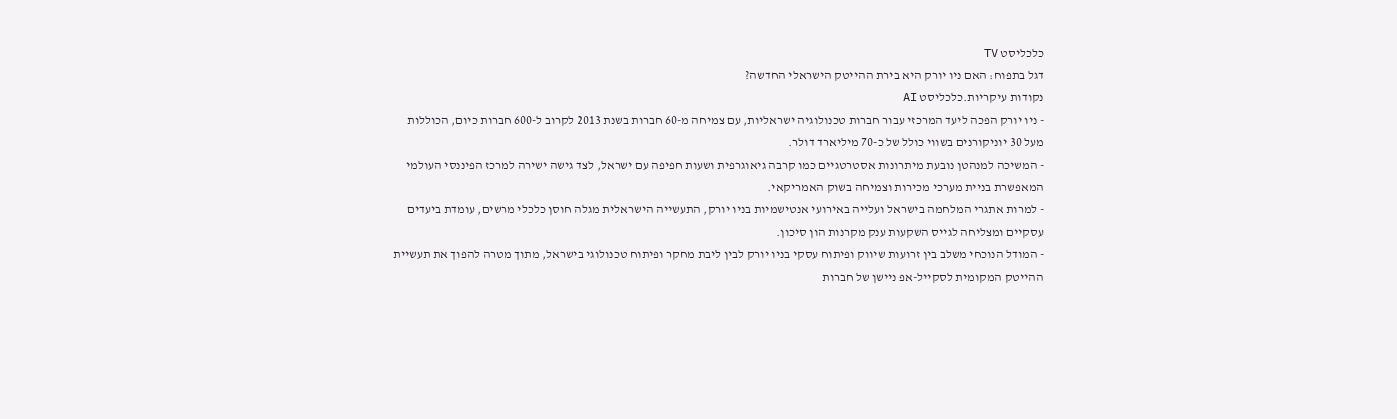כלכליסט TV
דגל בתפוח: האם ניו יורק היא בירת ההייטק הישראלי החדשה?
נקודות עיקריות.כלכליסט AI
- ניו יורק הפכה ליעד המרכזי עבור חברות טכנולוגיה ישראליות, עם צמיחה מ-60 חברות בשנת 2013 לקרוב ל-600 חברות כיום, הכוללות מעל 30 יוניקורנים בשווי כולל של כ-70 מיליארד דולר.
- המשיכה למנהטן נובעת מיתרונות אסטרטגיים כמו קרבה גיאוגרפית ושעות חפיפה עם ישראל, לצד גישה ישירה למרכז הפיננסי העולמי המאפשרת בניית מערכי מכירות וצמיחה בשוק האמריקאי.
- למרות אתגרי המלחמה בישראל ועלייה באירועי אנטישמיות בניו יורק, התעשייה הישראלית מגלה חוסן כלכלי מרשים, עומדת ביעדים עסקיים ומצליחה לגייס השקעות ענק מקרנות הון סיכון.
- המודל הנוכחי משלב בין זרועות שיווק ופיתוח עסקי בניו יורק לבין ליבת מחקר ופיתוח טכנולוגי בישראל, מתוך מטרה להפוך את תעשיית ההייטק המקומית לסקייל-אפ ניישן של חברות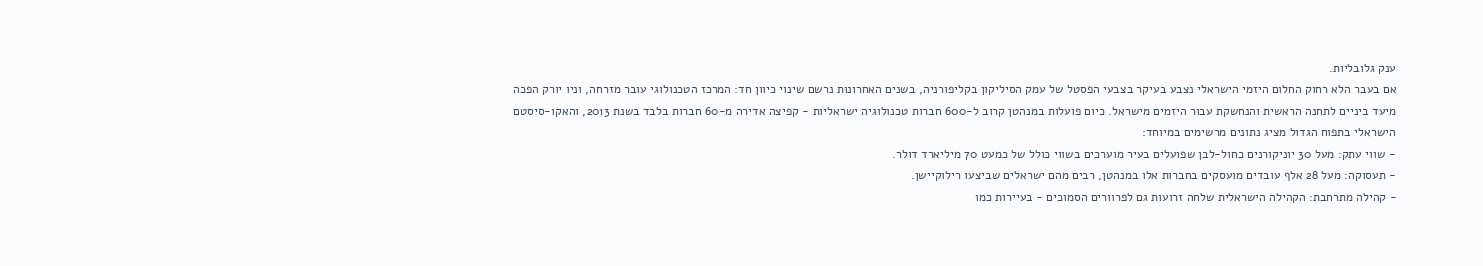ענק גלובליות.
אם בעבר הלא רחוק החלום היזמי הישראלי נצבע בעיקר בצבעי הפסטל של עמק הסיליקון בקליפורניה, בשנים האחרונות נרשם שינוי כיוון חד: המרכז הטכנולוגי עובר מזרחה, וניו יורק הפכה מיעד ביניים לתחנה הראשית והנחשקת עבור היזמים מישראל. כיום פועלות במנהטן קרוב ל-600 חברות טכנולוגיה ישראליות - קפיצה אדירה מ-60 חברות בלבד בשנת 2013, והאקו-סיסטם הישראלי בתפוח הגדול מציג נתונים מרשימים במיוחד:
- שווי עתק: מעל 30 יוניקורנים כחול-לבן שפועלים בעיר מוערכים בשווי כולל של כמעט 70 מיליארד דולר.
- תעסוקה: מעל 28 אלף עובדים מועסקים בחברות אלו במנהטן, רבים מהם ישראלים שביצעו רילוקיישן.
- קהילה מתרחבת: הקהילה הישראלית שלחה זרועות גם לפרוורים הסמוכים - בעיירות כמו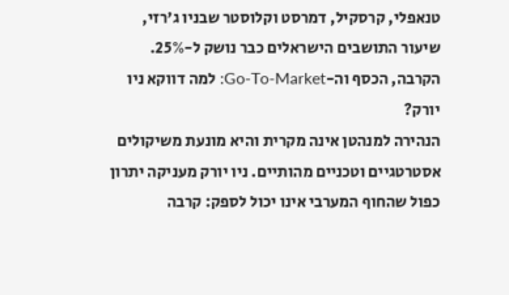טנאפלי, קרסקיל, דמרסט וקלוסטר שבניו ג'רזי, שיעור התושבים הישראלים כבר נושק ל-25%.
הקרבה, הכסף וה-Go-To-Market: למה דווקא ניו יורק?
הנהירה למנהטן אינה מקרית והיא מונעת משיקולים אסטרטגיים וטכניים מהותיים. ניו יורק מעניקה יתרון כפול שהחוף המערבי אינו יכול לספק: קרבה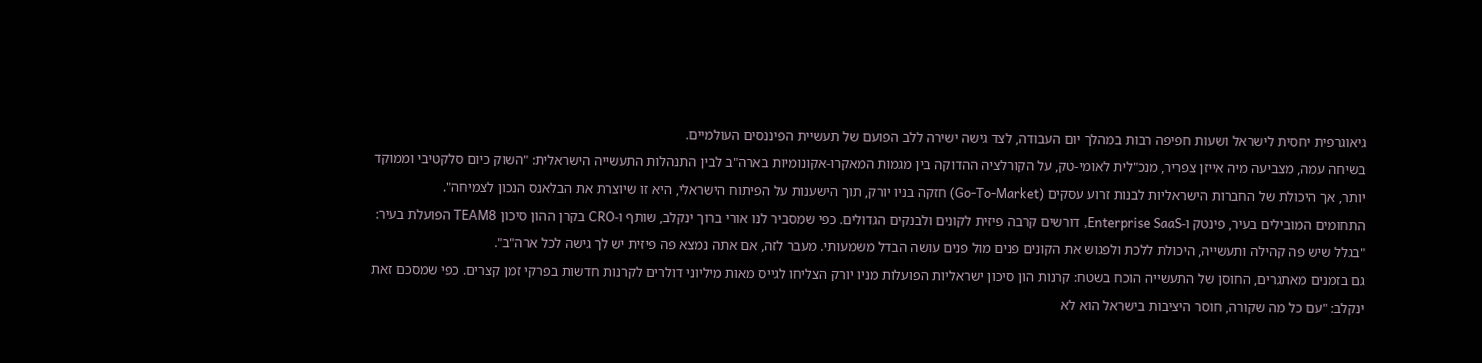גיאוגרפית יחסית לישראל ושעות חפיפה רבות במהלך יום העבודה, לצד גישה ישירה ללב הפועם של תעשיית הפיננסים העולמיים.
בשיחה עמה, מצביעה מיה אייזן צפריר, מנכ"לית לאומי-טק, על הקורלציה ההדוקה בין מגמות המאקרו-אקונומיות בארה"ב לבין התנהלות התעשייה הישראלית: "השוק כיום סלקטיבי וממוקד יותר, אך היכולת של החברות הישראליות לבנות זרוע עסקים (Go-To-Market) חזקה בניו יורק, תוך הישענות על הפיתוח הישראלי, היא זו שיוצרת את הבלאנס הנכון לצמיחה".
התחומים המובילים בעיר, פינטק ו-Enterprise SaaS, דורשים קרבה פיזית לקונים ולבנקים הגדולים. כפי שמסביר לנו אורי ברוך ינקלב, שותף ו-CRO בקרן ההון סיכון TEAM8 הפועלת בעיר: "בגלל שיש פה קהילה ותעשייה, היכולת ללכת ולפגוש את הקונים פנים מול פנים עושה הבדל משמעותי. מעבר לזה, אם אתה נמצא פה פיזית יש לך גישה לכל ארה"ב".
גם בזמנים מאתגרים, החוסן של התעשייה הוכח בשטח: קרנות הון סיכון ישראליות הפועלות מניו יורק הצליחו לגייס מאות מיליוני דולרים לקרנות חדשות בפרקי זמן קצרים. כפי שמסכם זאת ינקלב: "עם כל מה שקורה, חוסר היציבות בישראל הוא לא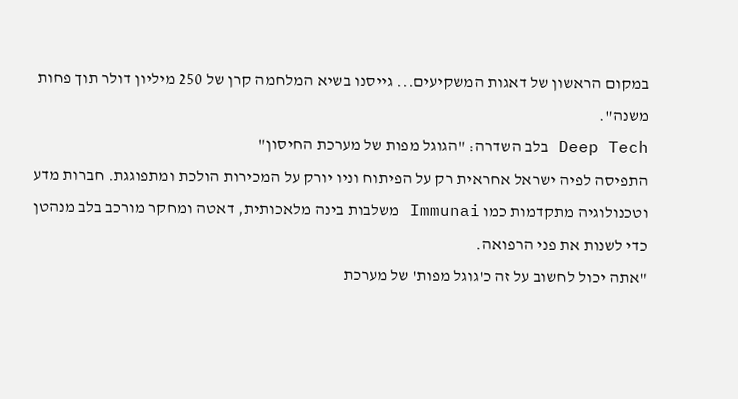במקום הראשון של דאגות המשקיעים... גייסנו בשיא המלחמה קרן של 250 מיליון דולר תוך פחות משנה".
Deep Tech בלב השדרה: "הגוגל מפות של מערכת החיסון"
התפיסה לפיה ישראל אחראית רק על הפיתוח וניו יורק על המכירות הולכת ומתפוגגת. חברות מדע וטכנולוגיה מתקדמות כמו Immunai משלבות בינה מלאכותית, דאטה ומחקר מורכב בלב מנהטן כדי לשנות את פני הרפואה.
"אתה יכול לחשוב על זה כ'גוגל מפות' של מערכת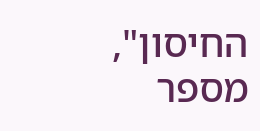החיסון", מספר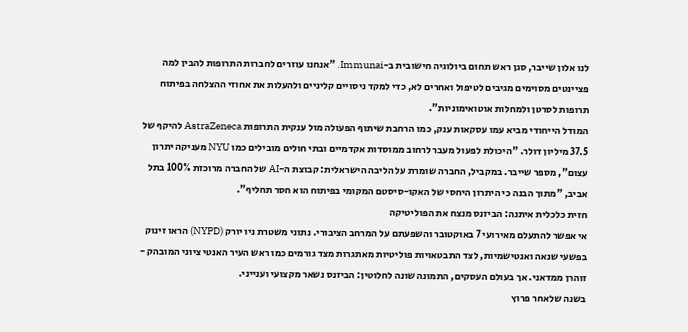לנו אלון שייבר, סגן ראש תחום ביולוגיה חישובית ב-Immunai. "אנחנו עוזרים לחברות התרופות להבין למה פציינטים מסוימים מגיבים לטיפול ואחרים לא, כדי למקד ניסויים קליניים ולהעלות את אחוזי ההצלחה בפיתוח תרופות לסרטן ולמחלות אוטואימוניות".
המודל הייחודי מביא עמו עסקאות ענק, כמו הרחבת שיתוף הפעולה מול ענקית התרופות AstraZeneca להיקף של 37.5 מיליון דולר. "היכולת לפעול מעבר לרחוב ממוסדות אקדמיים ובתי חולים מובילים כמו NYU מעניקה יתרון עצום", מספר שייבר. במקביל, החברה שומרת על הליבה הישראלית: קבוצת ה-AI של החברה מרוכזת 100% בתל אביב, "מתוך הבנה כי היתרון היחסי של האקו-סיסטם המקומי בפיתוח הוא חסר תחליף".
חזית כלכלית איתנה: הביזנס מנצח את הפוליטיקה
אי אפשר להתעלם מאירועי 7 באוקטובר והשפעתם על המרחב הציבורי. נתוני משטרת ניו יורק (NYPD) הראו זינוק בפשעי שנאה ואנטישמיות, לצד התבטאויות פוליטיות מאתגרות מצד גורמים כמו ראש העיר האנטי ציוני המובהק - זוהרן ממדאני. אך בעולם העסקים, התמונה שונה לחלוטין: הביזנס נשאר מקצועי וענייני.
בשנה שלאחר פרוץ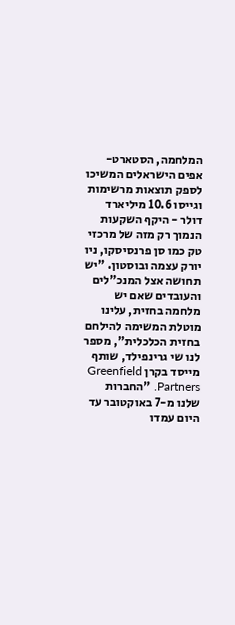המלחמה, הסטארט-אפים הישראלים המשיכו לספק תוצאות מרשימות וגייסו 10.6 מיליארד דולר - היקף השקעות הנמוך רק מזה של מרכזי טק כמו סן פרנסיסקו, ניו יורק עצמה ובוסטון. "יש תחושה אצל המנכ"לים והעובדים שאם יש מלחמה בחזית, עלינו מוטלת המשימה להילחם בחזית הכלכלית", מספר לנו שי גרינפילד, שותף מייסד בקרן Greenfield Partners. "החברות שלנו מ-7 באוקטובר עד היום עמדו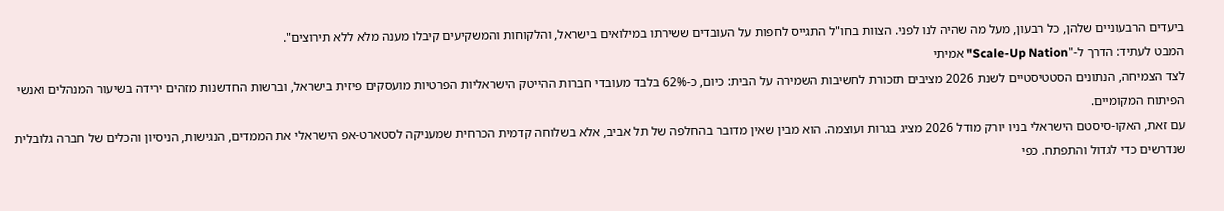ביעדים הרבעוניים שלהן, כל רבעון, מעל מה שהיה לנו לפני. הצוות בחו"ל התגייס לחפות על העובדים ששירתו במילואים בישראל, והלקוחות והמשקיעים קיבלו מענה מלא ללא תירוצים".
המבט לעתיד: הדרך ל-"Scale-Up Nation" אמיתי
לצד הצמיחה, הנתונים הסטטיסטיים לשנת 2026 מציבים תזכורת לחשיבות השמירה על הבית: כיום, כ-62% בלבד מעובדי חברות ההייטק הישראליות הפרטיות מועסקים פיזית בישראל, וברשות החדשנות מזהים ירידה בשיעור המנהלים ואנשי הפיתוח המקומיים.
עם זאת, האקו-סיסטם הישראלי בניו יורק מודל 2026 מציג בגרות ועוצמה. הוא מבין שאין מדובר בהחלפה של תל אביב, אלא בשלוחה קדמית הכרחית שמעניקה לסטארט-אפ הישראלי את הממדים, הנגישות, הניסיון והכלים של חברה גלובלית שנדרשים כדי לגדול והתפתח. כפי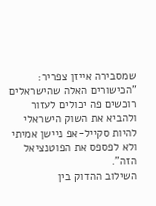שמסבירה אייזן צפריר: "הכישורים האלה שהישראלים רוכשים פה יכולים לעזור ולהביא את השוק הישראלי להיות סקייל-אפ ניישן אמיתי ולא לפספס את הפוטנציאל הזה".
השילוב ההדוק בין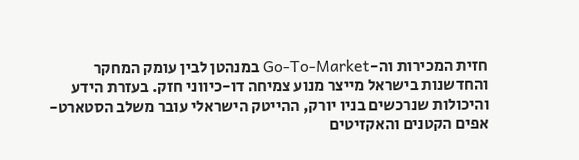חזית המכירות וה-Go-To-Market במנהטן לבין עומק המחקר והחדשנות בישראל מייצר מנוע צמיחה דו-כיווני חזק. בעזרת הידע והיכולות שנרכשים בניו יורק, ההייטק הישראלי עובר משלב הסטארט-אפים הקטנים והאקזיטים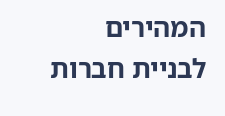המהירים לבניית חברות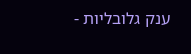ענק גלובליות -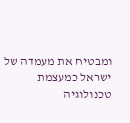ומבטיח את מעמדה של ישראל כמעצמת טכנולוגיה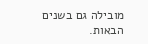מובילה גם בשנים הבאות.